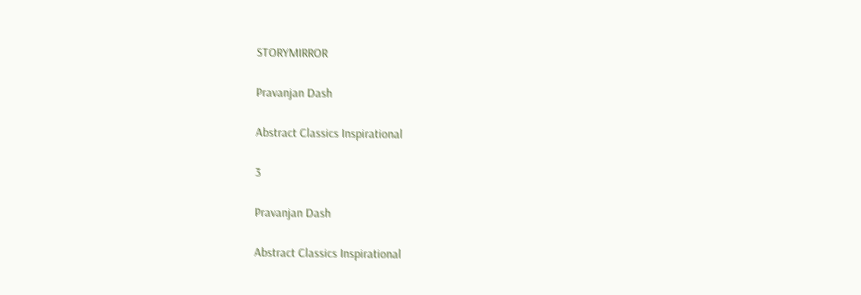STORYMIRROR

Pravanjan Dash

Abstract Classics Inspirational

3

Pravanjan Dash

Abstract Classics Inspirational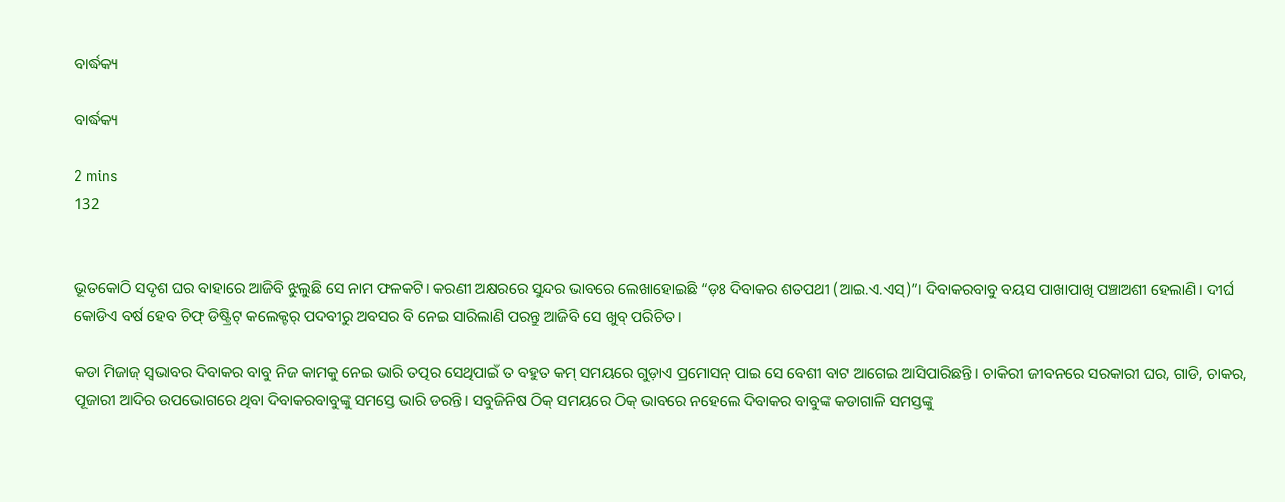ବାର୍ଦ୍ଧକ୍ୟ

ବାର୍ଦ୍ଧକ୍ୟ

2 mins
132


ଭୂତକୋଠି ସଦୃଶ ଘର ବାହାରେ ଆଜିବି ଝୁଲୁଛି ସେ ନାମ ଫଳକଟି। କରଣୀ ଅକ୍ଷରରେ ସୁନ୍ଦର ଭାବରେ ଲେଖାହୋଇଛି “ଡ଼ଃ ଦିବାକର ଶତପଥୀ (ଆଇ.ଏ.ଏସ୍)”। ଦିବାକରବାବୁ ବୟସ ପାଖାପାଖି ପଞ୍ଚାଅଶୀ ହେଲାଣି। ଦୀର୍ଘ କୋଡିଏ ବର୍ଷ ହେବ ଚିଫ୍ ଡିଷ୍ଟ୍ରିଟ୍ କଲେକ୍ଟର୍ ପଦବୀରୁ ଅବସର ବି ନେଇ ସାରିଲାଣି ପରନ୍ତୁ ଆଜିବି ସେ ଖୁବ୍ ପରିଚିତ।

କଡା ମିଜାଜ୍ ସ୍ବଭାବର ଦିବାକର ବାବୁ ନିଜ କାମକୁ ନେଇ ଭାରି ତତ୍ପର ସେଥିପାଇଁ ତ ବହୁତ କମ୍ ସମୟରେ ଗୁଡ଼ାଏ ପ୍ରମୋସନ୍ ପାଇ ସେ ବେଶୀ ବାଟ ଆଗେଇ ଆସିପାରିଛନ୍ତି। ଚାକିରୀ ଜୀବନରେ ସରକାରୀ ଘର, ଗାଡି, ଚାକର, ପୂଜାରୀ ଆଦିର ଉପଭୋଗରେ ଥିବା ଦିବାକରବାବୁଙ୍କୁ ସମସ୍ତେ ଭାରି ଡରନ୍ତି। ସବୁଜିନିଷ ଠିକ୍ ସମୟରେ ଠିକ୍ ଭାବରେ ନହେଲେ ଦିବାକର ବାବୁଙ୍କ କଡାଗାଳି ସମସ୍ତଙ୍କୁ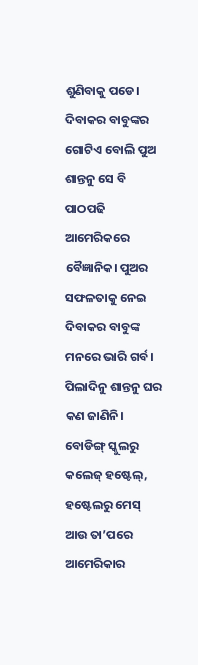ଶୁଣିବାକୁ ପଡେ। ଦିବାକର ବାବୁଙ୍କର ଗୋଟିଏ ବୋଲି ପୁଅ ଶାନ୍ତନୁ ସେ ବି ପାଠପଢି ଆମେରିକରେ ବୈଜ୍ଞାନିକ। ପୁଅର ସଫଳତାକୁ ନେଇ ଦିବାକର ବାବୁଙ୍କ ମନରେ ଭାରି ଗର୍ବ। ପିଲାଦିନୁ ଶାନ୍ତନୁ ଘର କଣ ଜାଣିନି। ବୋଡିଙ୍ଗ୍ ସ୍କୁଲରୁ କଲେଜ୍ ହଷ୍ଟେଲ୍, ହଷ୍ଟେଲରୁ ମେସ୍ ଆଉ ତା’ପରେ ଆମେରିକାର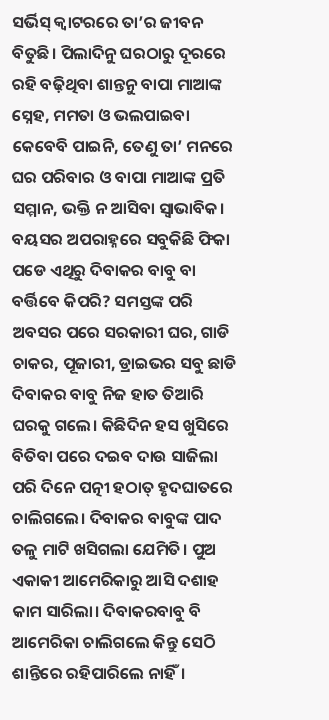ସର୍ଭିସ୍ କ୍ୱାଟରରେ ତା’ର ଜୀବନ ବିତୁଛି। ପିଲାଦିନୁ ଘରଠାରୁ ଦୂରରେ ରହି ବଢ଼ିଥିବା ଶାନ୍ତନୁ ବାପା ମାଆଙ୍କ ସ୍ନେହ, ମମତା ଓ ଭଲପାଇବା କେବେବି ପାଇନି, ତେଣୁ ତା’ ମନରେ ଘର ପରିବାର ଓ ବାପା ମାଆଙ୍କ ପ୍ରତି ସମ୍ମାନ, ଭକ୍ତି ନ ଆସିବା ସ୍ୱାଭାବିକ। ବୟସର ଅପରାହ୍ନରେ ସବୁକିଛି ଫିକା ପଡେ ଏଥିରୁ ଦିବାକର ବାବୁ ବା ବର୍ତ୍ତିବେ କିପରି? ସମସ୍ତଙ୍କ ପରି ଅବସର ପରେ ସରକାରୀ ଘର, ଗାଡି ଚାକର, ପୂଜାରୀ, ଡ୍ରାଇଭର ସବୁ ଛାଡି ଦିବାକର ବାବୁ ନିଜ ହାତ ତିଆରି ଘରକୁ ଗଲେ। କିଛିଦିନ ହସ ଖୁସିରେ ବିତିବା ପରେ ଦଇବ ଦାଉ ସାଜିଲା ପରି ଦିନେ ପତ୍ନୀ ହଠାତ୍ ହୃଦଘାତରେ ଚାଲିଗଲେ। ଦିବାକର ବାବୁଙ୍କ ପାଦ ତଳୁ ମାଟି ଖସିଗଲା ଯେମିତି। ପୁଅ ଏକାକୀ ଆମେରିକାରୁ ଆସି ଦଶାହ କାମ ସାରିଲା। ଦିବାକରବାବୁ ବି ଆମେରିକା ଚାଲିଗଲେ କିନ୍ତୁ ସେଠି ଶାନ୍ତିରେ ରହିପାରିଲେ ନାହିଁ।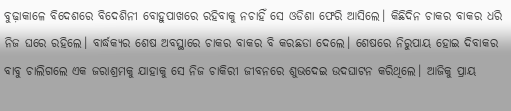ବୁଢ଼ାକାଳେ ବିଦେଶରେ ବିଦେଶିନୀ ବୋହୁପାଖରେ ରହିବାକୁ ନଚାହିଁ ସେ ଓଡିଶା ଫେରି ଆସିଲେ। କିଛିଦିନ ଚାକର ବାକର ଧରି ନିଜ ଘରେ ରହିଲେ। ବାର୍ଦ୍ଧକ୍ୟର ଶେଷ ଅବସ୍ଥାରେ ଚାକର ବାକର ବି କରଛଡା ଦେଲେ। ଶେଷରେ ନିରୁପାୟ ହୋଇ ଦିବାକର ବାବୁ ଚାଲିଗଲେ ଏକ ଜରାଶ୍ରମକୁ ଯାହାକୁ ସେ ନିଜ ଚାକିରୀ ଜୀବନରେ ଶୁଭଦେଇ ଉଦଘାଟନ କରିଥିଲେ। ଆଜିକୁ ପ୍ରାୟ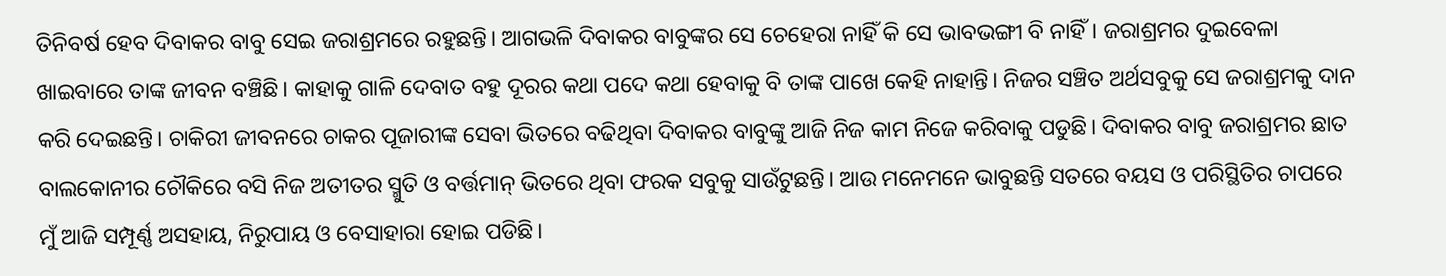ତିନିବର୍ଷ ହେବ ଦିବାକର ବାବୁ ସେଇ ଜରାଶ୍ରମରେ ରହୁଛନ୍ତି। ଆଗଭଳି ଦିବାକର ବାବୁଙ୍କର ସେ ଚେହେରା ନାହିଁ କି ସେ ଭାବଭଙ୍ଗୀ ବି ନାହିଁ। ଜରାଶ୍ରମର ଦୁଇବେଳା ଖାଇବାରେ ତାଙ୍କ ଜୀବନ ବଞ୍ଚିଛି। କାହାକୁ ଗାଳି ଦେବାତ ବହୁ ଦୂରର କଥା ପଦେ କଥା ହେବାକୁ ବି ତାଙ୍କ ପାଖେ କେହି ନାହାନ୍ତି। ନିଜର ସଞ୍ଚିତ ଅର୍ଥସବୁକୁ ସେ ଜରାଶ୍ରମକୁ ଦାନ କରି ଦେଇଛନ୍ତି। ଚାକିରୀ ଜୀବନରେ ଚାକର ପୂଜାରୀଙ୍କ ସେବା ଭିତରେ ବଢିଥିବା ଦିବାକର ବାବୁଙ୍କୁ ଆଜି ନିଜ କାମ ନିଜେ କରିବାକୁ ପଡୁଛି। ଦିବାକର ବାବୁ ଜରାଶ୍ରମର ଛାତ ବାଲକୋନୀର ଚୌକିରେ ବସି ନିଜ ଅତୀତର ସ୍ମୁତି ଓ ବର୍ତ୍ତମାନ୍ ଭିତରେ ଥିବା ଫରକ ସବୁକୁ ସାଉଁଟୁଛନ୍ତି। ଆଉ ମନେମନେ ଭାବୁଛନ୍ତି ସତରେ ବୟସ ଓ ପରିସ୍ଥିତିର ଚାପରେ ମୁଁ ଆଜି ସମ୍ପୂର୍ଣ୍ଣ ଅସହାୟ, ନିରୁପାୟ ଓ ବେସାହାରା ହୋଇ ପଡିଛି।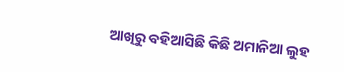ଆଖିରୁ ବହିଆସିଛି କିଛି ଅମାନିଆ ଲୁହ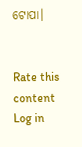ଟୋପା।


Rate this content
Log in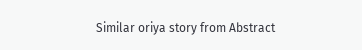Similar oriya story from Abstract